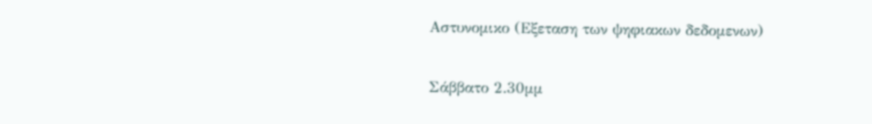Aστυνομικο (Εξεταση των ψηφιακων δεδομενων)

Σάββατο 2.30μμ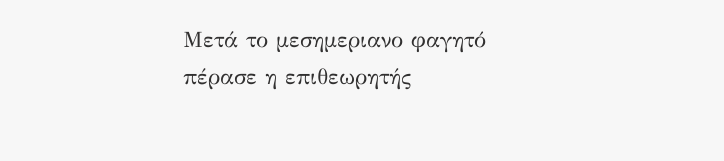Μετά το μεσημεριανο φαγητό πέρασε η επιθεωρητής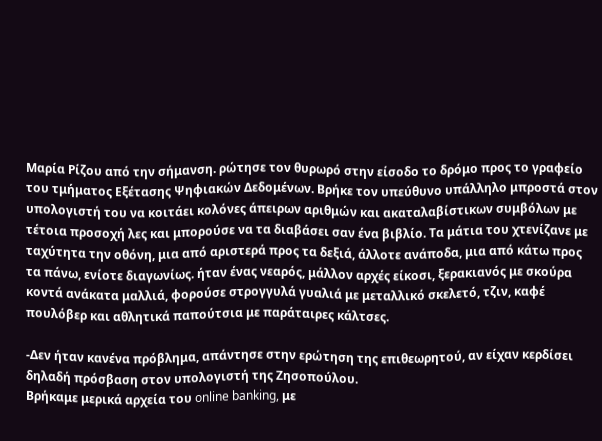Μαρία Ρίζου από την σήμανση. ρώτησε τον θυρωρό στην είσοδο το δρόμο προς το γραφείο του τμήματος Εξέτασης Ψηφιακών Δεδομένων. Βρήκε τον υπεύθυνο υπάλληλο μπροστά στον υπολογιστή του να κοιτάει κολόνες άπειρων αριθμών και ακαταλαβίστικων συμβόλων με τέτοια προσοχή λες και μπορούσε να τα διαβάσει σαν ένα βιβλίο. Τα μάτια του χτενίζανε με ταχύτητα την οθόνη, μια από αριστερά προς τα δεξιά, άλλοτε ανάποδα, μια από κάτω προς τα πάνω, ενίοτε διαγωνίως. ήταν ένας νεαρός, μάλλον αρχές είκοσι, ξερακιανός με σκούρα κοντά ανάκατα μαλλιά, φορούσε στρογγυλά γυαλιά με μεταλλικό σκελετό, τζιν, καφέ πουλόβερ και αθλητικά παπούτσια με παράταιρες κάλτσες.

-Δεν ήταν κανένα πρόβλημα, απάντησε στην ερώτηση της επιθεωρητού, αν είχαν κερδίσει δηλαδή πρόσβαση στον υπολογιστή της Ζησοπούλου.
Βρήκαμε μερικά αρχεία του online banking, με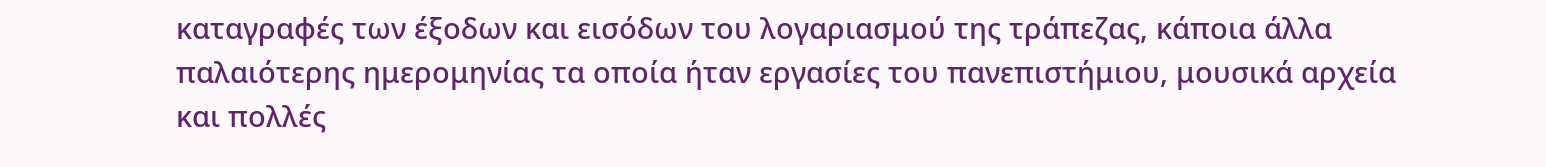καταγραφές των έξοδων και εισόδων του λογαριασμού της τράπεζας, κάποια άλλα παλαιότερης ημερομηνίας τα οποία ήταν εργασίες του πανεπιστήμιου, μουσικά αρχεία και πολλές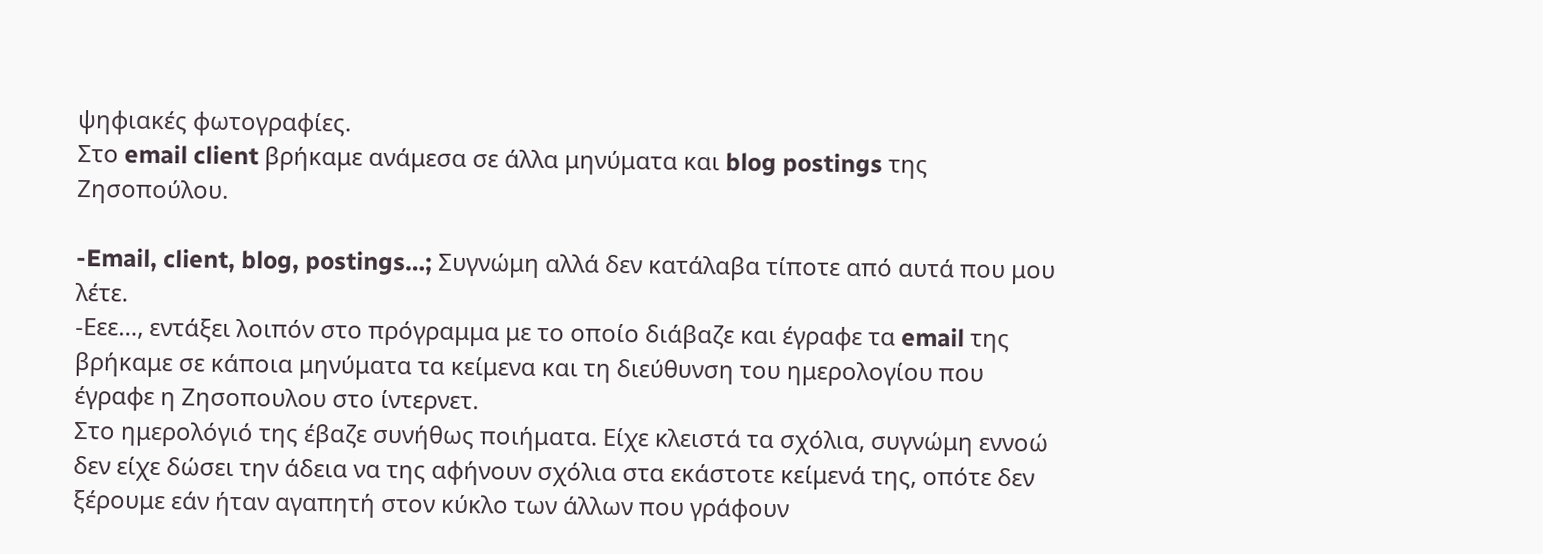ψηφιακές φωτογραφίες.
Στο email client βρήκαμε ανάμεσα σε άλλα μηνύματα και blog postings της Ζησοπούλου.

-Email, client, blog, postings…; Συγνώμη αλλά δεν κατάλαβα τίποτε από αυτά που μου λέτε.
-Εεε…, εντάξει λοιπόν στο πρόγραμμα με το οποίο διάβαζε και έγραφε τα email της βρήκαμε σε κάποια μηνύματα τα κείμενα και τη διεύθυνση του ημερολογίου που έγραφε η Ζησοπουλου στο ίντερνετ.
Στο ημερολόγιό της έβαζε συνήθως ποιήματα. Είχε κλειστά τα σχόλια, συγνώμη εννοώ δεν είχε δώσει την άδεια να της αφήνουν σχόλια στα εκάστοτε κείμενά της, οπότε δεν ξέρουμε εάν ήταν αγαπητή στον κύκλο των άλλων που γράφουν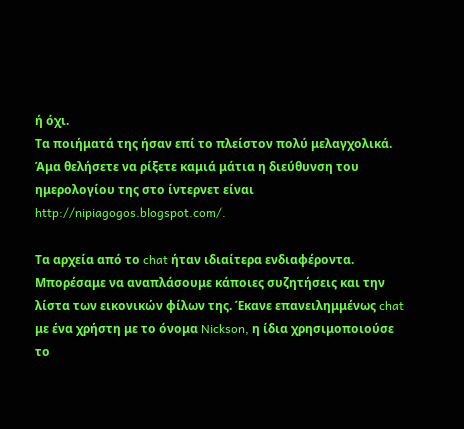ή όχι.
Τα ποιήματά της ήσαν επί το πλείστον πολύ μελαγχολικά. Άμα θελήσετε να ρίξετε καμιά μάτια η διεύθυνση του ημερολογίου της στο ίντερνετ είναι http://nipiagogos.blogspot.com/.

Τα αρχεία από το chat ήταν ιδιαίτερα ενδιαφέροντα. Μπορέσαμε να αναπλάσουμε κάποιες συζητήσεις και την λίστα των εικονικών φίλων της. Έκανε επανειλημμένως chat με ένα χρήστη με το όνομα Nickson, η ίδια χρησιμοποιούσε το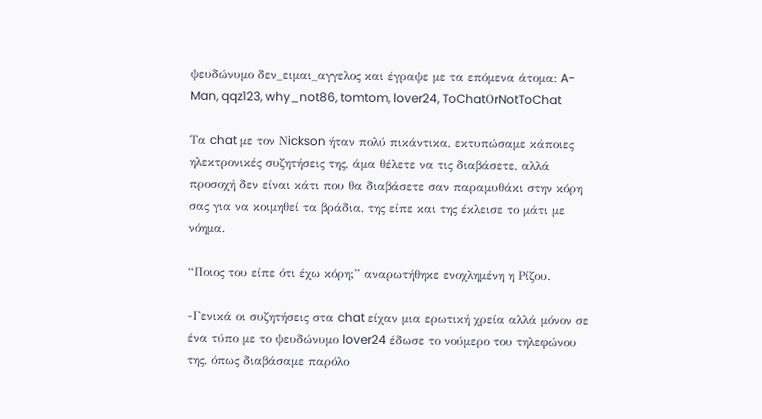ψευδώνυμο δεν_ειμαι_αγγελος και έγραψε με τα επόμενα άτομα: A-Man, qqz123, why_not86, tomtom, lover24, ToChatΟrNotToChat

Τα chat με τον Νickson ήταν πολύ πικάντικα, εκτυπώσαμε κάποιες ηλεκτρονικές συζητήσεις της, άμα θέλετε να τις διαβάσετε, αλλά προσοχή δεν είναι κάτι που θα διαβάσετε σαν παραμυθάκι στην κόρη σας για να κοιμηθεί τα βράδια, της είπε και της έκλεισε το μάτι με νόημα.

“Ποιος του είπε ότι έχω κόρη;” αναρωτήθηκε ενοχλημένη η Ρίζου.

-Γενικά οι συζητήσεις στα chat είχαν μια ερωτική χρεία αλλά μόνον σε ένα τύπο με το ψευδώνυμο lover24 έδωσε το νούμερο του τηλεφώνου της, όπως διαβάσαμε παρόλο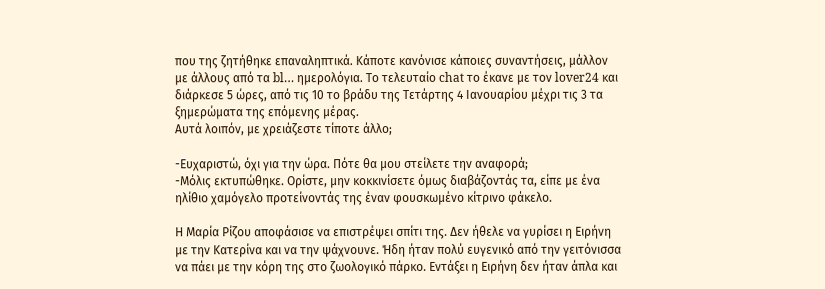που της ζητήθηκε επαναληπτικά. Κάποτε κανόνισε κάποιες συναντήσεις, μάλλον με άλλους από τα bl… ημερολόγια. Το τελευταίο chat το έκανε με τον lover24 και διάρκεσε 5 ώρες, από τις 10 το βράδυ της Τετάρτης 4 Ιανουαρίου μέχρι τις 3 τα ξημερώματα της επόμενης μέρας.
Αυτά λοιπόν, με χρειάζεστε τίποτε άλλο;

-Ευχαριστώ, όχι για την ώρα. Πότε θα μου στείλετε την αναφορά;
-Μόλις εκτυπώθηκε. Ορίστε, μην κοκκινίσετε όμως διαβάζοντάς τα, είπε με ένα ηλίθιο χαμόγελο προτείνoντάς της έναν φουσκωμένο κίτρινο φάκελο.

Η Μαρία Ρίζου αποφάσισε να επιστρέψει σπίτι της. Δεν ήθελε να γυρίσει η Ειρήνη με την Κατερίνα και να την ψάχνουνε. Ήδη ήταν πολύ ευγενικό από την γειτόνισσα να πάει με την κόρη της στο ζωολογικό πάρκο. Εντάξει η Ειρήνη δεν ήταν άπλα και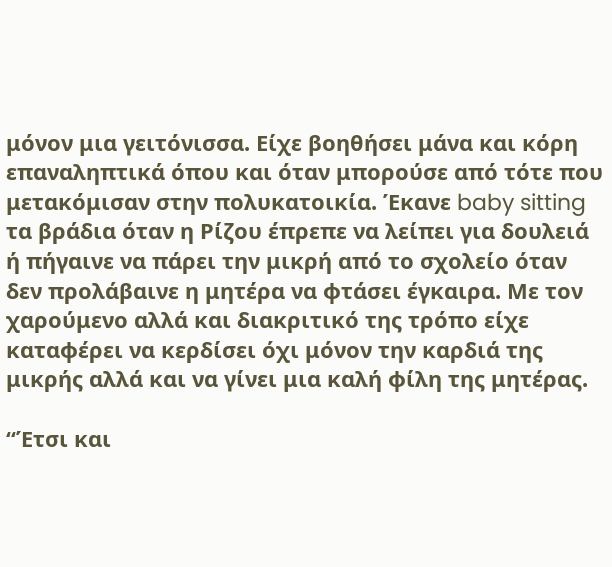μόνον μια γειτόνισσα. Είχε βοηθήσει μάνα και κόρη επαναληπτικά όπου και όταν μπορούσε από τότε που μετακόμισαν στην πολυκατοικία. Έκανε baby sitting τα βράδια όταν η Ρίζου έπρεπε να λείπει για δουλειά ή πήγαινε να πάρει την μικρή από το σχολείο όταν δεν προλάβαινε η μητέρα να φτάσει έγκαιρα. Με τον χαρούμενο αλλά και διακριτικό της τρόπο είχε καταφέρει να κερδίσει όχι μόνον την καρδιά της μικρής αλλά και να γίνει μια καλή φίλη της μητέρας.

“Έτσι και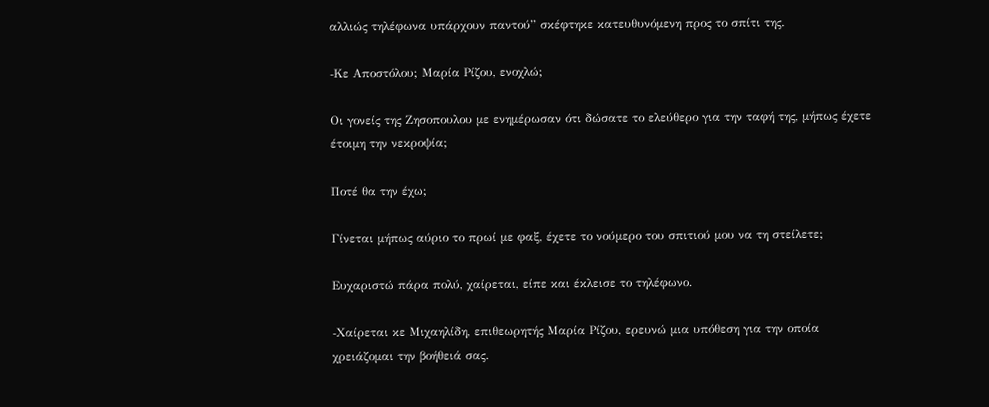αλλιώς τηλέφωνα υπάρχουν παντού” σκέφτηκε κατευθυνόμενη προς το σπίτι της.

-Kε Αποστόλου; Μαρία Ρίζου, ενοχλώ;

Οι γονείς της Ζησοπουλου με ενημέρωσαν ότι δώσατε το ελεύθερο για την ταφή της, μήπως έχετε έτοιμη την νεκροψία;

Ποτέ θα την έχω;

Γίνεται μήπως αύριο το πρωί με φαξ, έχετε το νούμερο του σπιτιού μου να τη στείλετε;

Eυχαριστώ πάρα πολύ, χαίρεται, είπε και έκλεισε το τηλέφωνο.

-Xαίρεται κε Μιχαηλίδη, επιθεωρητής Μαρία Ρίζου, ερευνώ μια υπόθεση για την οποία χρειάζομαι την βοήθειά σας.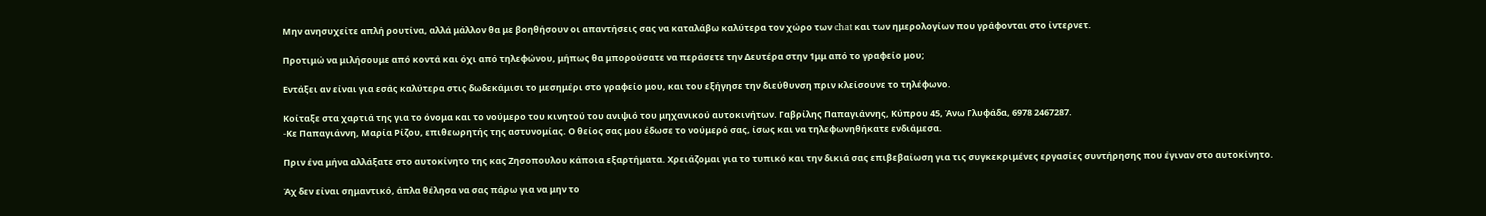Μην ανησυχείτε απλή ρουτίνα, αλλά μάλλον θα με βοηθήσουν οι απαντήσεις σας να καταλάβω καλύτερα τον χώρο των chat και των ημερολογίων που γράφονται στο ίντερνετ.

Προτιμώ να μιλήσουμε από κοντά και όχι από τηλεφώνου, μήπως θα μπορούσατε να περάσετε την Δευτέρα στην 1μμ από το γραφείο μου;

Εντάξει αν είναι για εσάς καλύτερα στις δωδεκάμισι το μεσημέρι στο γραφείο μου, και του εξήγησε την διεύθυνση πριν κλείσουνε το τηλέφωνο.

Κοίταξε στα χαρτιά της για το όνομα και το νούμερο του κινητού του ανιψιό του μηχανικού αυτοκινήτων. Γαβρίλης Παπαγιάννης, Κύπρου 45, Άνω Γλυφάδα, 6978 2467287.
-Kε Παπαγιάννη, Μαρία Ρίζου, επιθεωρητής της αστυνομίας. Ο θείος σας μου έδωσε το νούμερό σας, ίσως και να τηλεφωνηθήκατε ενδιάμεσα.

Πριν ένα μήνα αλλάξατε στο αυτοκίνητο της κας Ζησοπουλου κάποια εξαρτήματα. Χρειάζομαι για το τυπικό και την δικιά σας επιβεβαίωση για τις συγκεκριμένες εργασίες συντήρησης που έγιναν στο αυτοκίνητο.

Άχ δεν είναι σημαντικό, άπλα θέλησα να σας πάρω για να μην το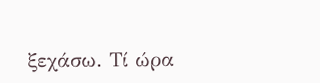ξεχάσω. Τί ώρα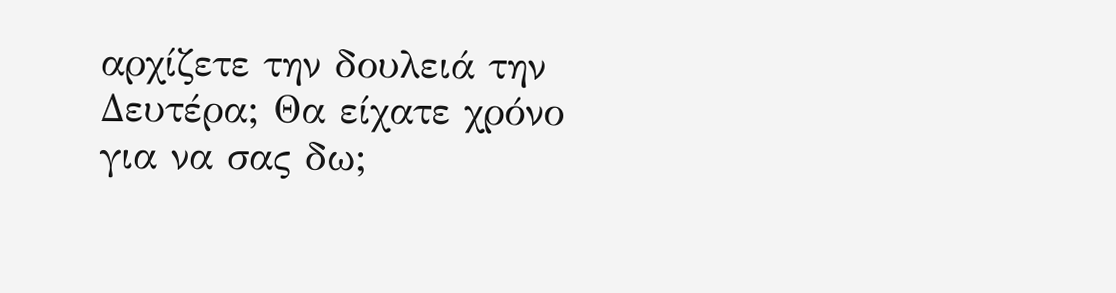αρχίζετε την δουλειά την Δευτέρα; Θα είχατε χρόνο για να σας δω;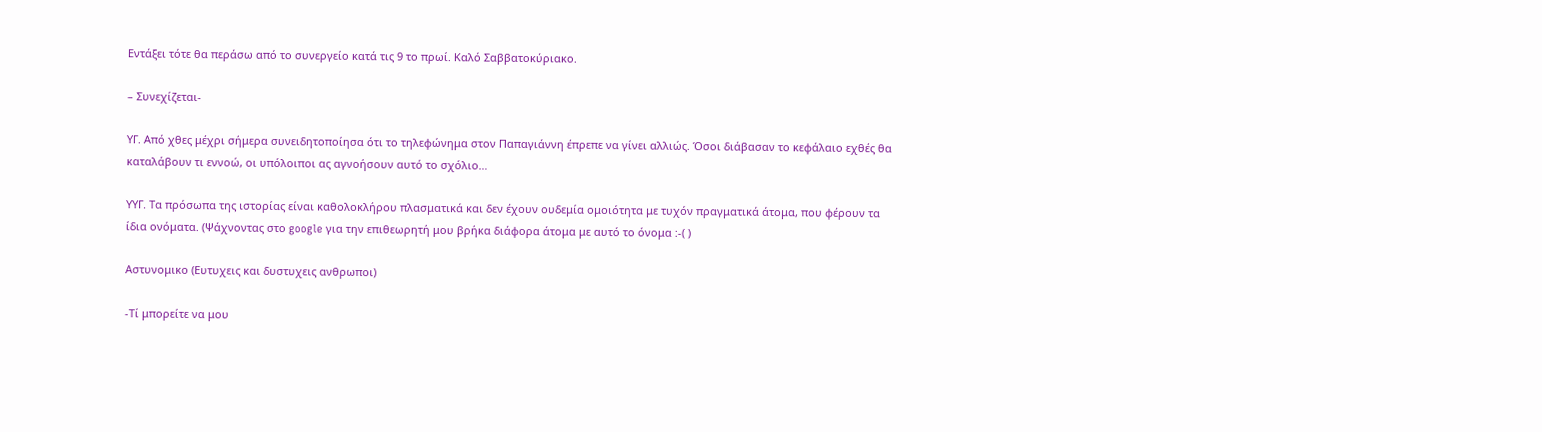Εντάξει τότε θα περάσω από το συνεργείο κατά τις 9 το πρωί. Καλό Σαββατοκύριακο.

– Συνεχίζεται-

ΥΓ. Από χθες μέχρι σήμερα συνειδητοποίησα ότι το τηλεφώνημα στον Παπαγιάννη έπρεπε να γίνει αλλιώς. Όσοι διάβασαν το κεφάλαιο εχθές θα καταλάβουν τι εννοώ, οι υπόλοιποι ας αγνοήσουν αυτό το σχόλιο…

ΥΥΓ. Τα πρόσωπα της ιστορίας είναι καθολοκλήρου πλασματικά και δεν έχουν ουδεμία ομοιότητα με τυχόν πραγματικά άτομα, που φέρουν τα ίδια ονόματα. (Ψάχνοντας στο google για την επιθεωρητή μου βρήκα διάφορα άτομα με αυτό το όνομα :-( )

Aστυνομικο (Ευτυχεις και δυστυχεις ανθρωποι)

-Τί μπορείτε να μου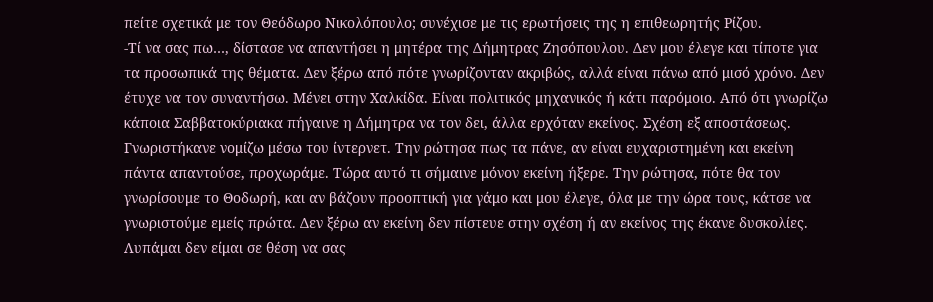πείτε σχετικά με τον Θεόδωρο Νικολόπουλο; συνέχισε με τις ερωτήσεις της η επιθεωρητής Ρίζου.
-Τί να σας πω…, δίστασε να απαντήσει η μητέρα της Δήμητρας Ζησόπουλου. Δεν μου έλεγε και τίποτε για τα προσωπικά της θέματα. Δεν ξέρω από πότε γνωρίζονταν ακριβώς, αλλά είναι πάνω από μισό χρόνο. Δεν έτυχε να τον συναντήσω. Μένει στην Χαλκίδα. Είναι πολιτικός μηχανικός ή κάτι παρόμοιο. Από ότι γνωρίζω κάποια Σαββατοκύριακα πήγαινε η Δήμητρα να τον δει, άλλα ερχόταν εκείνος. Σχέση εξ αποστάσεως. Γνωριστήκανε νομίζω μέσω του ίντερνετ. Την ρώτησα πως τα πάνε, αν είναι ευχαριστημένη και εκείνη πάντα απαντούσε, προχωράμε. Τώρα αυτό τι σήμαινε μόνον εκείνη ήξερε. Την ρώτησα, πότε θα τον γνωρίσουμε το Θοδωρή, και αν βάζουν προοπτική για γάμο και μου έλεγε, όλα με την ώρα τους, κάτσε να γνωριστούμε εμείς πρώτα. Δεν ξέρω αν εκείνη δεν πίστευε στην σχέση ή αν εκείνος της έκανε δυσκολίες. Λυπάμαι δεν είμαι σε θέση να σας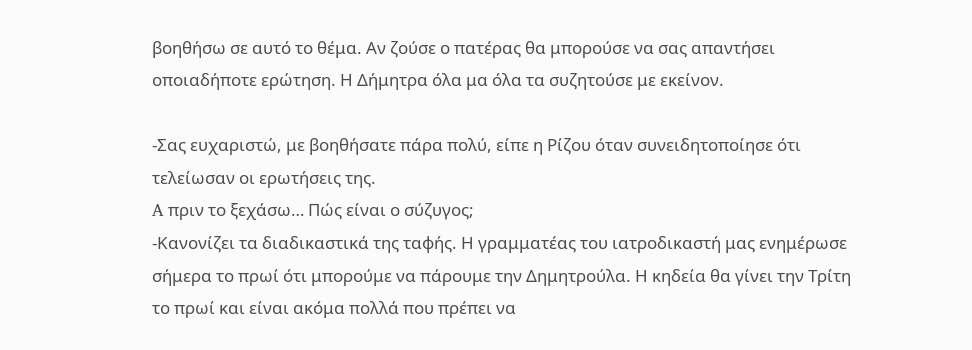βοηθήσω σε αυτό το θέμα. Αν ζούσε ο πατέρας θα μπορούσε να σας απαντήσει οποιαδήποτε ερώτηση. Η Δήμητρα όλα μα όλα τα συζητούσε με εκείνον.

-Σας ευχαριστώ, με βοηθήσατε πάρα πολύ, είπε η Ρίζου όταν συνειδητοποίησε ότι τελείωσαν οι ερωτήσεις της.
A πριν το ξεχάσω… Πώς είναι ο σύζυγος;
-Κανονίζει τα διαδικαστικά της ταφής. Η γραμματέας του ιατροδικαστή μας ενημέρωσε σήμερα το πρωί ότι μπορούμε να πάρουμε την Δημητρούλα. Η κηδεία θα γίνει την Τρίτη το πρωί και είναι ακόμα πολλά που πρέπει να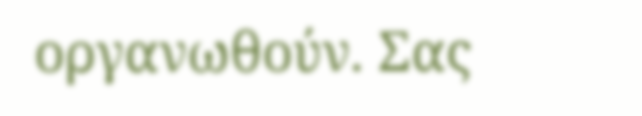οργανωθούν. Σας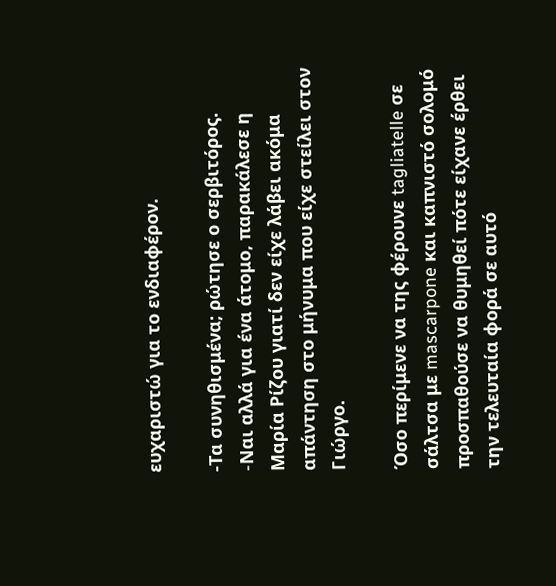ευχαριστώ για το ενδιαφέρον.

-Τα συνηθισμένα; ρώτησε ο σερβιτόρος.
-Nαι αλλά για ένα άτομο, παρακάλεσε η Μαρία Ρίζου γιατί δεν είχε λάβει ακόμα απάντηση στο μήνυμα που είχε στείλει στον Γιώργο.

Όσο περίμενε να της φέρουνε tagliatelle σε σάλτσα με mascarpone και καπνιστό σολομό προσπαθούσε να θυμηθεί πότε είχανε έρθει την τελευταία φορά σε αυτό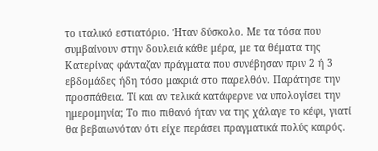το ιταλικό εστιατόριο. Ήταν δύσκολο. Με τα τόσα που συμβαίνουν στην δουλειά κάθε μέρα, με τα θέματα της Κατερίνας φάνταζαν πράγματα που συνέβησαν πριν 2 ή 3 εβδομάδες ήδη τόσο μακριά στο παρελθόν. Παράτησε την προσπάθεια. Τί και αν τελικά κατάφερνε να υπολογίσει την ημερομηνία; Το πιο πιθανό ήταν να της χάλαγε το κέφι, γιατί θα βεβαιωνόταν ότι είχε περάσει πραγματικά πολύς καιρός.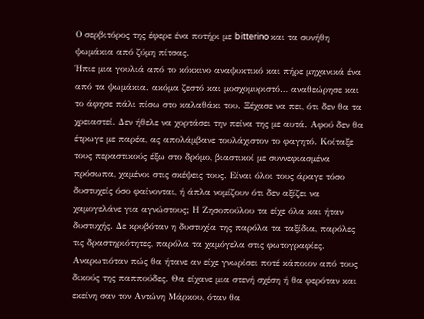Ο σερβιτόρος της έφερε ένα ποτήρι με bitterino και τα συνήθη ψωμάκια από ζύμη πίτσας.
Ήπιε μια γουλιά από το κόκκινο αναψυκτικό και πήρε μηχανικά ένα από τα ψωμάκια. ακόμα ζεστό και μοσχομυριστό… αναθεώρησε και το άφησε πάλι πίσω στο καλαθάκι του. Ξέχασε να πει, ότι δεν θα τα χρειαστεί. Δεν ήθελε να χορτάσει την πείνα της με αυτά. Αφού δεν θα έτρωγε με παρέα, ας απολάμβανε τουλάχιστον το φαγητό. Κοίταξε τους περαστικούς έξω στο δρόμο, βιαστικοί με συννεφιασμένα πρόσωπα, χαμένοι στις σκέψεις τους. Είναι όλοι τους άραγε τόσο δυστυχείς όσο φαίνονται, ή άπλα νομίζουν ότι δεν αξίζει να χαμογελάνε για αγνώστους; Η Ζησοπούλου τα είχε όλα και ήταν δυστυχής. Δε κρυβόταν η δυστυχία της παρόλα τα ταξίδια, παρόλες τις δραστηριότητες, παρόλα τα χαμόγελα στις φωτογραφίες. Αναρωτιόταν πώς θα ήτανε αν είχε γνωρίσει ποτέ κάποιον από τους δικούς της παππούδες. Θα είχανε μια στενή σχέση ή θα φερόταν και εκείνη σαν τον Αντώνη Μάρκου, όταν θα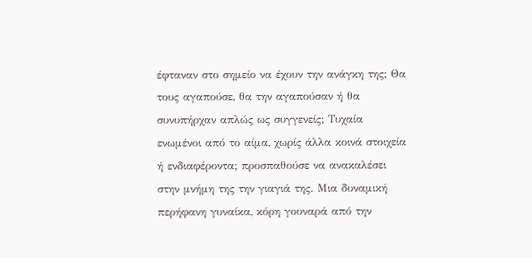έφταναν στο σημείο να έχουν την ανάγκη της; Θα τους αγαπούσε, θα την αγαπούσαν ή θα συνυπήρχαν απλώς ως συγγενείς; Τυχαία ενωμένοι από το αίμα, χωρίς άλλα κοινά στοιχεία ή ενδιαφέροντα; προσπαθούσε να ανακαλέσει στην μνήμη της την γιαγιά της. Μια δυναμική περήφανη γυναίκα, κόρη γουναρά από την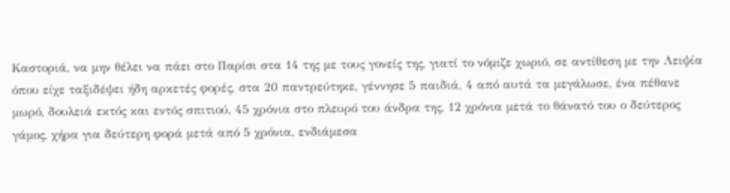Καστοριά, να μην θέλει να πάει στο Παρίσι στα 14 της με τους γονείς της, γιατί το νόμιζε χωριό, σε αντίθεση με την Λειψία όπου είχε ταξιδέψει ήδη αρκετές φορές, στα 20 παντρεύτηκε, γέννησε 5 παιδιά, 4 από αυτά τα μεγάλωσε, ένα πέθανε μωρό, δουλειά εκτός και εντός σπιτιού, 45 χρόνια στο πλευρό του άνδρα της, 12 χρόνια μετά το θάνατό του ο δεύτερος γάμος, χήρα για δεύτερη φορά μετά από 5 χρόνια, ενδιάμεσα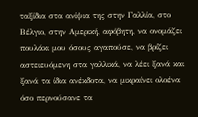ταξίδια στα ανίψια της στην Γαλλία, στο Βέλγιο, στην Αμερική, αφόβητη, να ονομάζει πουλάκι μου όσους αγαπούσε, να βρίζει αστειευόμενη στα γαλλικά, να λέει ξανά και ξανά τα ίδια ανέκδοτα, να μικραίνει ολοένα όσο περνούσανε τα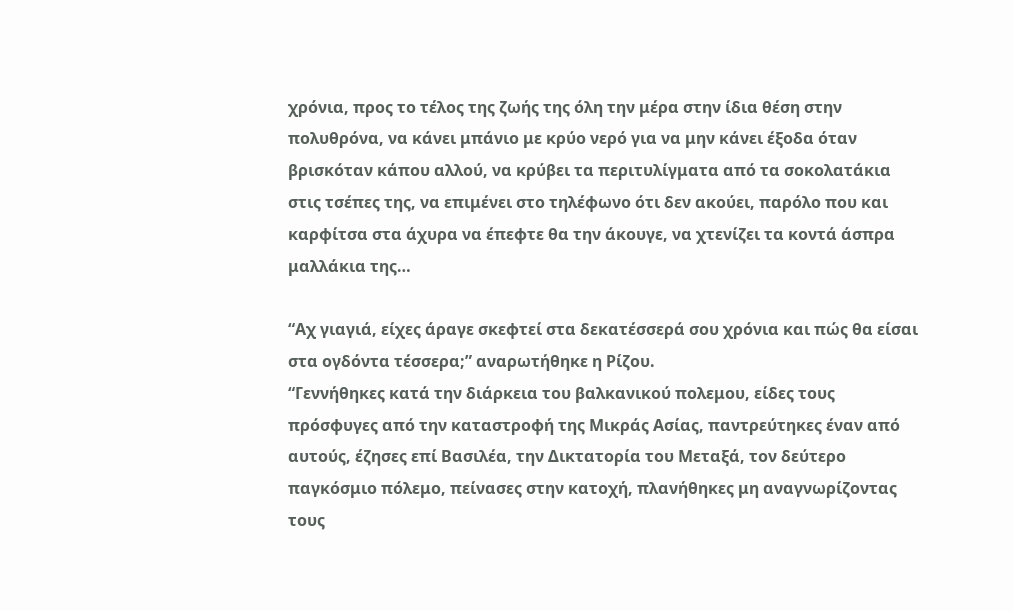χρόνια, προς το τέλος της ζωής της όλη την μέρα στην ίδια θέση στην πολυθρόνα, να κάνει μπάνιο με κρύο νερό για να μην κάνει έξοδα όταν βρισκόταν κάπου αλλού, να κρύβει τα περιτυλίγματα από τα σοκολατάκια στις τσέπες της, να επιμένει στο τηλέφωνο ότι δεν ακούει, παρόλο που και καρφίτσα στα άχυρα να έπεφτε θα την άκουγε, να χτενίζει τα κοντά άσπρα μαλλάκια της…

“Αχ γιαγιά, είχες άραγε σκεφτεί στα δεκατέσσερά σου χρόνια και πώς θα είσαι στα ογδόντα τέσσερα;” αναρωτήθηκε η Ρίζου.
“Γεννήθηκες κατά την διάρκεια του βαλκανικού πολεμου, είδες τους πρόσφυγες από την καταστροφή της Μικράς Ασίας, παντρεύτηκες έναν από αυτούς, έζησες επί Βασιλέα, την Δικτατορία του Μεταξά, τον δεύτερο παγκόσμιο πόλεμο, πείνασες στην κατοχή, πλανήθηκες μη αναγνωρίζοντας τους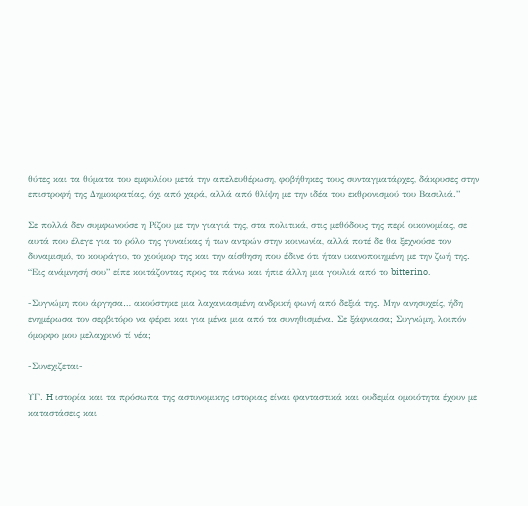θύτες και τα θύματα του εμφυλίου μετά την απελευθέρωση, φοβήθηκες τους συνταγματάρχες, δάκρυσες στην επιστροφή της Δημοκρατίας, όχι από χαρά, αλλά από θλίψη με την ιδέα του εκθρονισμού του Βασιλιά.”

Σε πολλά δεν συμφωνούσε η Ρίζου με την γιαγιά της, στα πολιτικά, στις μεθόδους της περί οικονομίας, σε αυτά που έλεγε για το ρόλο της γυναίκας ή των αντρών στην κοινωνία, αλλά ποτέ δε θα ξεχνούσε τον δυναμισμό, το κουράγιο, το χιούμορ της και την αίσθηση που έδινε ότι ήταν ικανοποιημένη με την ζωή της.
“Εις ανάμνησή σου” είπε κοιτάζοντας προς τα πάνω και ήπιε άλλη μια γουλιά από το bitterino.

-Συγνώμη που άργησα… ακούστηκε μια λαχανιασμένη ανδρική φωνή από δεξιά της. Μην ανησυχείς, ήδη ενημέρωσα τον σερβιτόρο να φέρει και για μένα μια από τα συνηθισμένα. Σε ξάφνιασα; Συγνώμη, λοιπόν όμορφο μου μελαχρινό τί νέα;

-Συνεχιζεται-

ΥΓ. H ιστορία και τα πρόσωπα της αστυνομικης ιστοριας είναι φανταστικά και ουδεμία ομοιότητα έχουν με καταστάσεις και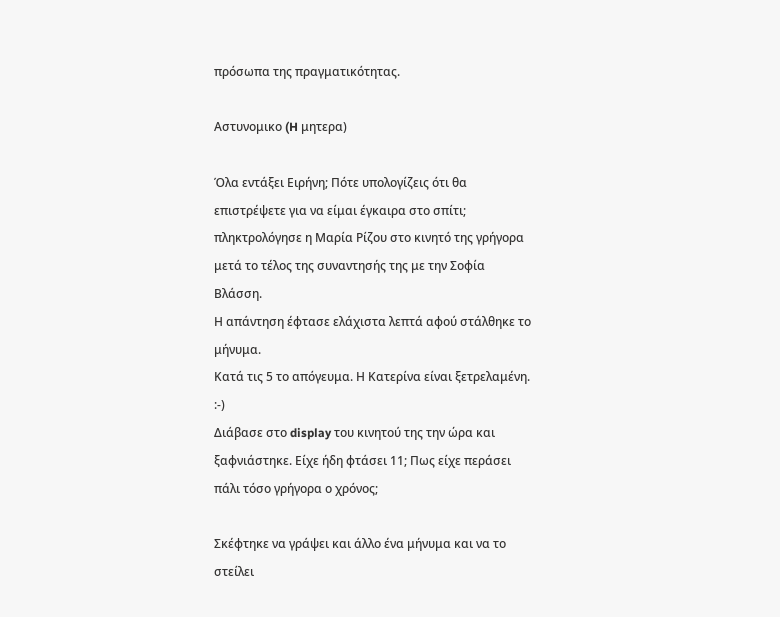πρόσωπα της πραγματικότητας.

Aστυνομικο (H μητερα)

Όλα εντάξει Ειρήνη; Πότε υπολογίζεις ότι θα επιστρέψετε για να είμαι έγκαιρα στο σπίτι; πληκτρολόγησε η Μαρία Ρίζου στο κινητό της γρήγορα μετά το τέλος της συναντησής της με την Σοφία Βλάσση.
Η απάντηση έφτασε ελάχιστα λεπτά αφού στάλθηκε το μήνυμα.
Κατά τις 5 το απόγευμα. Η Κατερίνα είναι ξετρελαμένη. :-)
Διάβασε στο display του κινητού της την ώρα και ξαφνιάστηκε. Είχε ήδη φτάσει 11; Πως είχε περάσει πάλι τόσο γρήγορα ο χρόνος;

Σκέφτηκε να γράψει και άλλο ένα μήνυμα και να το στείλει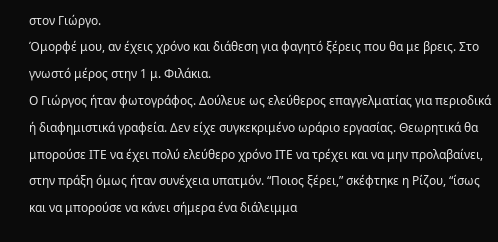στον Γιώργο.
Όμορφέ μου, αν έχεις χρόνο και διάθεση για φαγητό ξέρεις που θα με βρεις. Στο γνωστό μέρος στην 1 μ. Φιλάκια.
Ο Γιώργος ήταν φωτογράφος. Δούλευε ως ελεύθερος επαγγελματίας για περιοδικά ή διαφημιστικά γραφεία. Δεν είχε συγκεκριμένο ωράριο εργασίας. Θεωρητικά θα μπορούσε ΙΤΕ να έχει πολύ ελεύθερο χρόνο ΙΤΕ να τρέχει και να μην προλαβαίνει, στην πράξη όμως ήταν συνέχεια υπατμόν. “Ποιος ξέρει,” σκέφτηκε η Ρίζου, “ίσως και να μπορούσε να κάνει σήμερα ένα διάλειμμα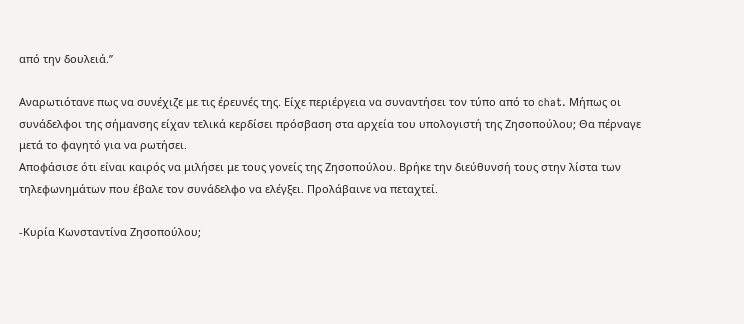από την δουλειά.”

Αναρωτιότανε πως να συνέχιζε με τις έρευνές της. Είχε περιέργεια να συναντήσει τον τύπο από το chat. Μήπως οι συνάδελφοι της σήμανσης είχαν τελικά κερδίσει πρόσβαση στα αρχεία του υπολογιστή της Ζησοπούλου; Θα πέρναγε μετά το φαγητό για να ρωτήσει.
Αποφάσισε ότι είναι καιρός να μιλήσει με τους γονείς της Ζησοπούλου. Βρήκε την διεύθυνσή τους στην λίστα των τηλεφωνημάτων που έβαλε τον συνάδελφο να ελέγξει. Προλάβαινε να πεταχτεί.

-Κυρία Κωνσταντίνα Ζησοπούλου;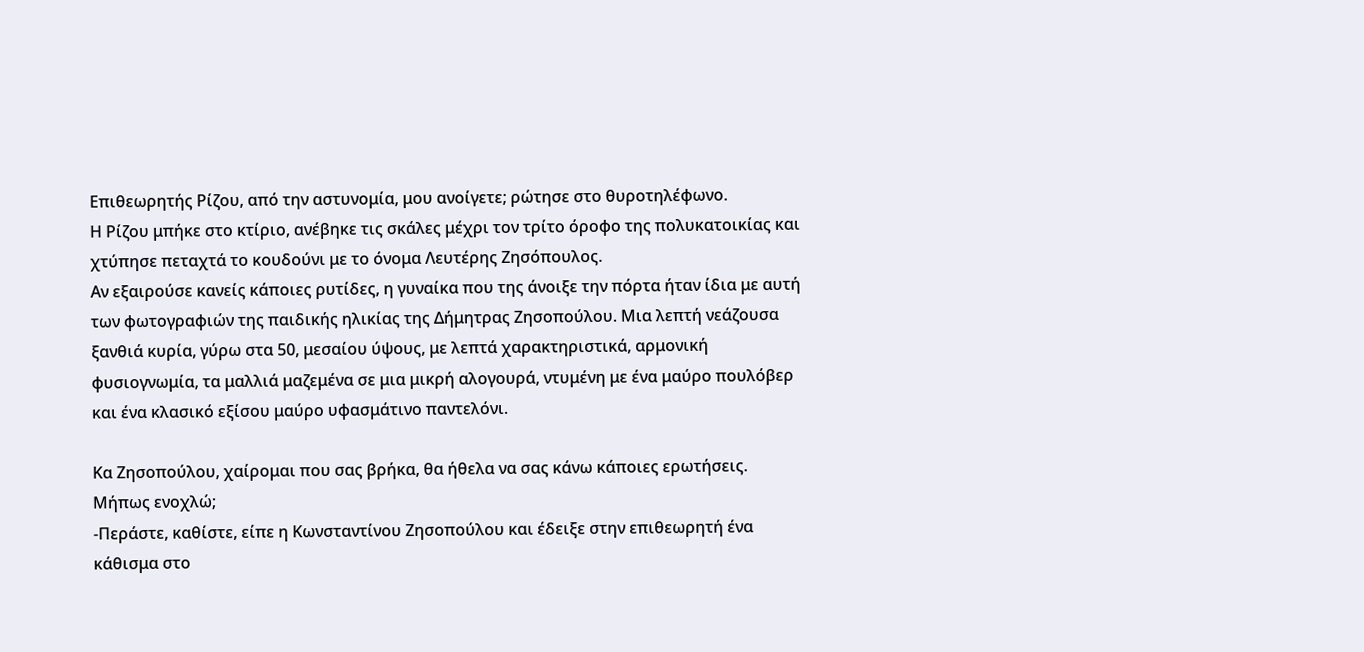Επιθεωρητής Ρίζου, από την αστυνομία, μου ανοίγετε; ρώτησε στο θυροτηλέφωνο.
Η Ρίζου μπήκε στο κτίριο, ανέβηκε τις σκάλες μέχρι τον τρίτο όροφο της πολυκατοικίας και χτύπησε πεταχτά το κουδούνι με το όνομα Λευτέρης Ζησόπουλος.
Aν εξαιρούσε κανείς κάποιες ρυτίδες, η γυναίκα που της άνοιξε την πόρτα ήταν ίδια με αυτή των φωτογραφιών της παιδικής ηλικίας της Δήμητρας Ζησοπούλου. Μια λεπτή νεάζουσα ξανθιά κυρία, γύρω στα 50, μεσαίου ύψους, με λεπτά χαρακτηριστικά, αρμονική φυσιογνωμία, τα μαλλιά μαζεμένα σε μια μικρή αλογουρά, ντυμένη με ένα μαύρο πουλόβερ και ένα κλασικό εξίσου μαύρο υφασμάτινο παντελόνι.

Κα Ζησοπούλου, χαίρομαι που σας βρήκα, θα ήθελα να σας κάνω κάποιες ερωτήσεις. Μήπως ενοχλώ;
-Περάστε, καθίστε, είπε η Κωνσταντίνου Ζησοπούλου και έδειξε στην επιθεωρητή ένα κάθισμα στο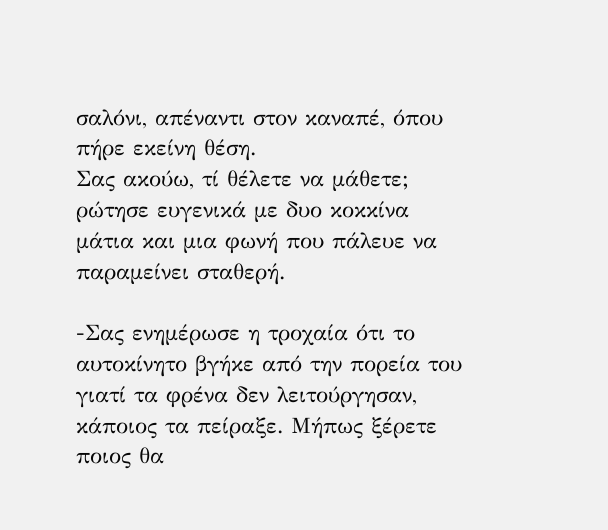σαλόνι, απέναντι στον καναπέ, όπου πήρε εκείνη θέση.
Σας ακούω, τί θέλετε να μάθετε; ρώτησε ευγενικά με δυο κοκκίνα μάτια και μια φωνή που πάλευε να παραμείνει σταθερή.

-Σας ενημέρωσε η τροχαία ότι το αυτοκίνητο βγήκε από την πορεία του γιατί τα φρένα δεν λειτούργησαν, κάποιος τα πείραξε. Μήπως ξέρετε ποιος θα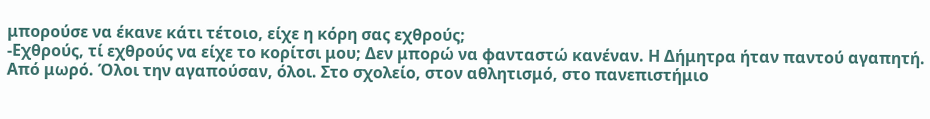μπορούσε να έκανε κάτι τέτοιο, είχε η κόρη σας εχθρούς;
-Εχθρούς, τί εχθρούς να είχε το κορίτσι μου; Δεν μπορώ να φανταστώ κανέναν. Η Δήμητρα ήταν παντού αγαπητή. Από μωρό. Όλοι την αγαπούσαν, όλοι. Στο σχολείο, στον αθλητισμό, στο πανεπιστήμιο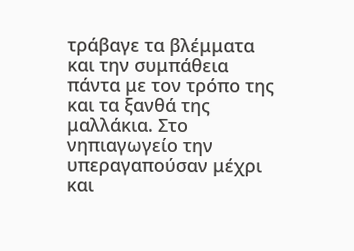τράβαγε τα βλέμματα και την συμπάθεια πάντα με τον τρόπο της και τα ξανθά της μαλλάκια. Στο νηπιαγωγείο την υπεραγαπούσαν μέχρι και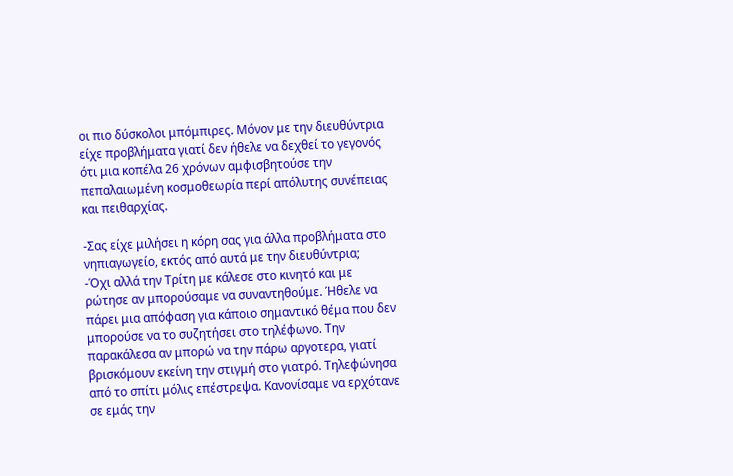οι πιο δύσκολοι μπόμπιρες. Μόνον με την διευθύντρια είχε προβλήματα γιατί δεν ήθελε να δεχθεί το γεγονός ότι μια κοπέλα 26 χρόνων αμφισβητούσε την πεπαλαιωμένη κοσμοθεωρία περί απόλυτης συνέπειας και πειθαρχίας.

-Σας είχε μιλήσει η κόρη σας για άλλα προβλήματα στο νηπιαγωγείο, εκτός από αυτά με την διευθύντρια;
-Όχι αλλά την Τρίτη με κάλεσε στο κινητό και με ρώτησε αν μπορούσαμε να συναντηθούμε. Ήθελε να πάρει μια απόφαση για κάποιο σημαντικό θέμα που δεν μπορούσε να το συζητήσει στο τηλέφωνο. Την παρακάλεσα αν μπορώ να την πάρω αργοτερα, γιατί βρισκόμουν εκείνη την στιγμή στο γιατρό. Τηλεφώνησα από το σπίτι μόλις επέστρεψα. Κανονίσαμε να ερχότανε σε εμάς την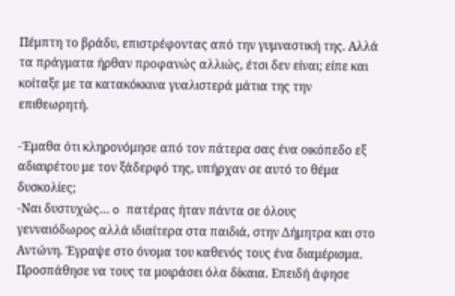Πέμπτη το βράδυ, επιστρέφοντας από την γυμναστική της. Αλλά τα πράγματα ήρθαν προφανώς αλλιώς, έτσι δεν είναι; είπε και κοίταξε με τα κατακόκκινα γυαλιστερά μάτια της την επιθεωρητή.

-Έμαθα ότι κληρονόμησε από τον πάτερα σας ένα οικόπεδο εξ αδιαιρέτου με τον ξάδερφό της, υπήρχαν σε αυτό το θέμα δυσκολίες;
-Ναι δυστυχώς… o πατέρας ήταν πάντα σε όλους γενναιόδωρος αλλά ιδιαίτερα στα παιδιά, στην Δήμητρα και στο Αντώνη. Έγραψε στο όνομα του καθενός τους ένα διαμέρισμα. Προσπάθησε να τους τα μοιράσει όλα δίκαια. Επειδή άφησε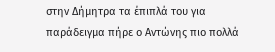στην Δήμητρα τα έπιπλά του για παράδειγμα πήρε ο Αντώνης πιο πολλά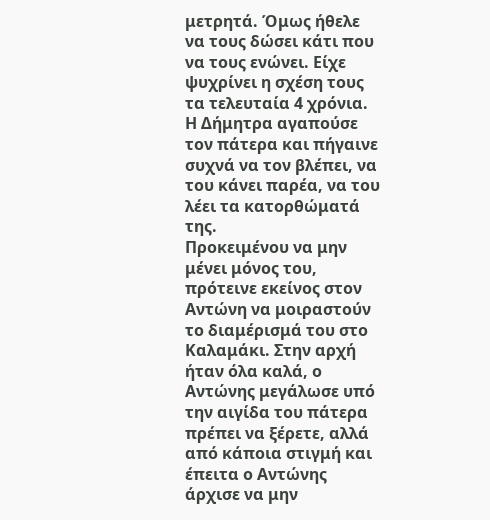μετρητά. Όμως ήθελε να τους δώσει κάτι που να τους ενώνει. Είχε ψυχρίνει η σχέση τους τα τελευταία 4 χρόνια. Η Δήμητρα αγαπούσε τον πάτερα και πήγαινε συχνά να τον βλέπει, να του κάνει παρέα, να του λέει τα κατορθώματά της.
Προκειμένου να μην μένει μόνος του, πρότεινε εκείνος στον Αντώνη να μοιραστούν το διαμέρισμά του στο Καλαμάκι. Στην αρχή ήταν όλα καλά, ο Αντώνης μεγάλωσε υπό την αιγίδα του πάτερα πρέπει να ξέρετε, αλλά από κάποια στιγμή και έπειτα ο Αντώνης άρχισε να μην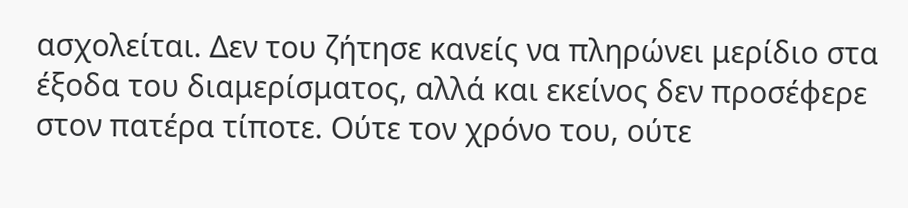ασχολείται. Δεν του ζήτησε κανείς να πληρώνει μερίδιο στα έξοδα του διαμερίσματος, αλλά και εκείνος δεν προσέφερε στον πατέρα τίποτε. Ούτε τον χρόνο του, ούτε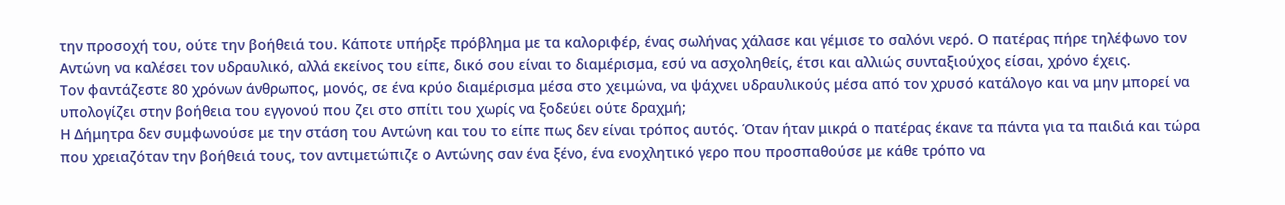την προσοχή του, ούτε την βοήθειά του. Κάποτε υπήρξε πρόβλημα με τα καλοριφέρ, ένας σωλήνας χάλασε και γέμισε το σαλόνι νερό. Ο πατέρας πήρε τηλέφωνο τον Αντώνη να καλέσει τον υδραυλικό, αλλά εκείνος του είπε, δικό σου είναι το διαμέρισμα, εσύ να ασχοληθείς, έτσι και αλλιώς συνταξιούχος είσαι, χρόνο έχεις.
Τον φαντάζεστε 80 χρόνων άνθρωπος, μονός, σε ένα κρύο διαμέρισμα μέσα στο χειμώνα, να ψάχνει υδραυλικούς μέσα από τον χρυσό κατάλογο και να μην μπορεί να υπολογίζει στην βοήθεια του εγγονού που ζει στο σπίτι του χωρίς να ξοδεύει ούτε δραχμή;
Η Δήμητρα δεν συμφωνούσε με την στάση του Αντώνη και του το είπε πως δεν είναι τρόπος αυτός. Όταν ήταν μικρά ο πατέρας έκανε τα πάντα για τα παιδιά και τώρα που χρειαζόταν την βοήθειά τους, τον αντιμετώπιζε ο Αντώνης σαν ένα ξένο, ένα ενοχλητικό γερο που προσπαθούσε με κάθε τρόπο να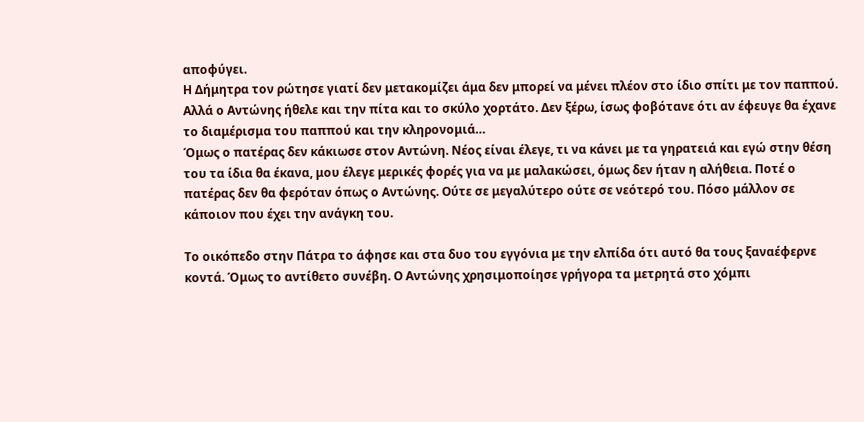αποφύγει.
Η Δήμητρα τον ρώτησε γιατί δεν μετακομίζει άμα δεν μπορεί να μένει πλέον στο ίδιο σπίτι με τον παππού.
Αλλά ο Αντώνης ήθελε και την πίτα και το σκύλο χορτάτο. Δεν ξέρω, ίσως φοβότανε ότι αν έφευγε θα έχανε το διαμέρισμα του παππού και την κληρονομιά…
Όμως ο πατέρας δεν κάκιωσε στον Αντώνη. Νέος είναι έλεγε, τι να κάνει με τα γηρατειά και εγώ στην θέση του τα ίδια θα έκανα, μου έλεγε μερικές φορές για να με μαλακώσει, όμως δεν ήταν η αλήθεια. Ποτέ ο πατέρας δεν θα φερόταν όπως ο Αντώνης. Ούτε σε μεγαλύτερο ούτε σε νεότερό του. Πόσο μάλλον σε κάποιον που έχει την ανάγκη του.

Το οικόπεδο στην Πάτρα το άφησε και στα δυο του εγγόνια με την ελπίδα ότι αυτό θα τους ξαναέφερνε κοντά. Όμως το αντίθετο συνέβη. Ο Αντώνης χρησιμοποίησε γρήγορα τα μετρητά στο χόμπι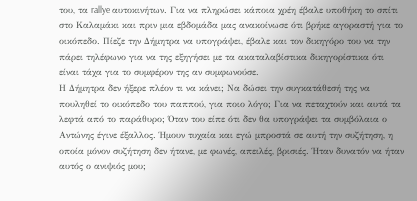του, τα rallye αυτοκινήτων. Για να πληρώσει κάποια χρέη έβαλε υποθήκη το σπίτι στο Καλαμάκι και πριν μια εβδομάδα μας ανακοίνωσε ότι βρήκε αγοραστή για το οικόπεδο. Πίεζε την Δήμητρα να υπογράψει, έβαλε και τον δικηγόρο του να την πάρει τηλέφωνο για να της εξηγήσει με τα ακαταλαβίστικα δικηγορίστικα ότι είναι τάχα για το συμφέρον της αν συμφωνούσε.
Η Δήμητρα δεν ήξερε πλέον τι να κάνει; Να δώσει την συγκατάθεσή της να πουληθεί το οικόπεδο του παππού, για ποιο λόγο; Για να πεταχτούν και αυτά τα λεφτά από το παράθυρο; Όταν του είπε ότι δεν θα υπογράψει τα συμβόλαια ο Αντώνης έγινε έξαλλος. Ήμουν τυχαία και εγώ μπροστά σε αυτή την συζήτηση, η οποία μόνον συζήτηση δεν ήτανε, με φωνές, απειλές, βρισιές. Ήταν δυνατόν να ήταν αυτός ο ανιψιός μου;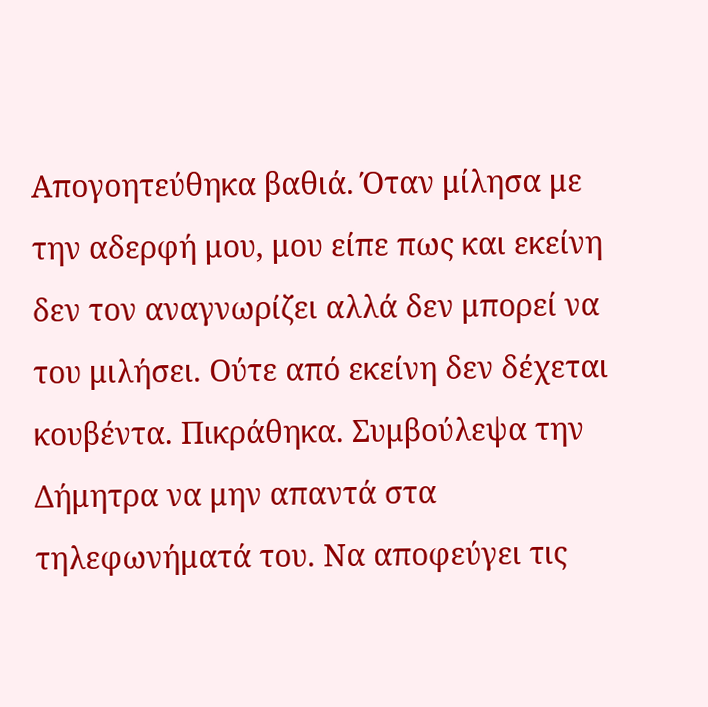Απογοητεύθηκα βαθιά. Όταν μίλησα με την αδερφή μου, μου είπε πως και εκείνη δεν τον αναγνωρίζει αλλά δεν μπορεί να του μιλήσει. Ούτε από εκείνη δεν δέχεται κουβέντα. Πικράθηκα. Συμβούλεψα την Δήμητρα να μην απαντά στα τηλεφωνήματά του. Να αποφεύγει τις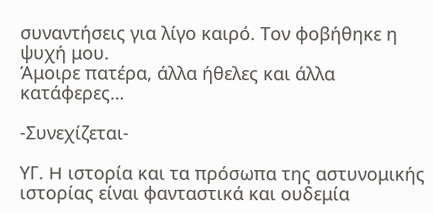συναντήσεις για λίγο καιρό. Τον φοβήθηκε η ψυχή μου.
Άμοιρε πατέρα, άλλα ήθελες και άλλα κατάφερες…

-Συνεχίζεται-

ΥΓ. H ιστορία και τα πρόσωπα της αστυνομικής ιστορίας είναι φανταστικά και ουδεμία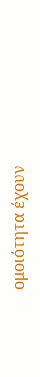ομοιότητα έχουν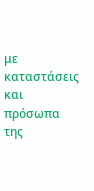με καταστάσεις και πρόσωπα της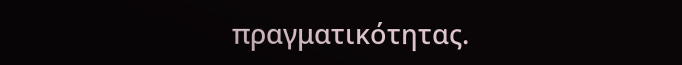πραγματικότητας.